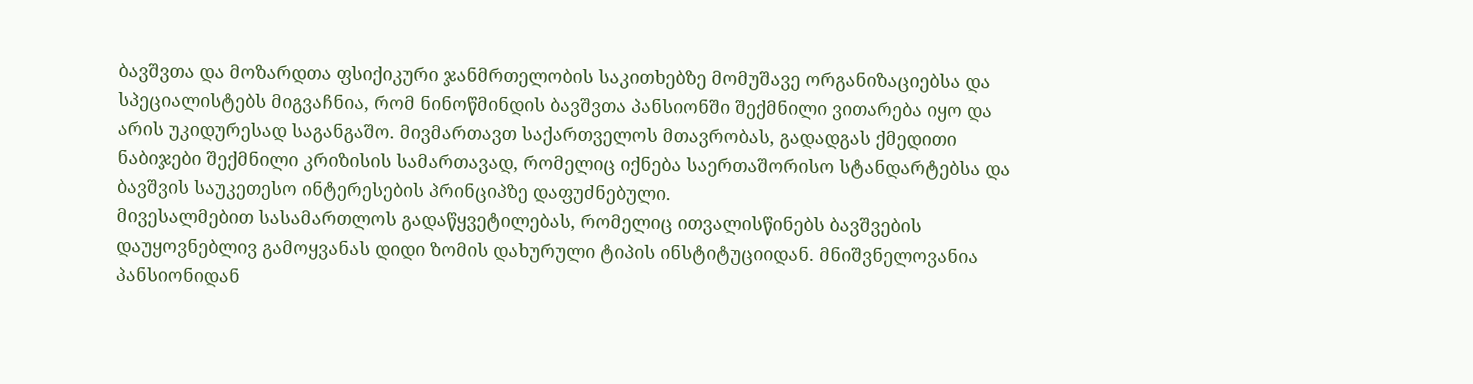ბავშვთა და მოზარდთა ფსიქიკური ჯანმრთელობის საკითხებზე მომუშავე ორგანიზაციებსა და სპეციალისტებს მიგვაჩნია, რომ ნინოწმინდის ბავშვთა პანსიონში შექმნილი ვითარება იყო და არის უკიდურესად საგანგაშო. მივმართავთ საქართველოს მთავრობას, გადადგას ქმედითი ნაბიჯები შექმნილი კრიზისის სამართავად, რომელიც იქნება საერთაშორისო სტანდარტებსა და ბავშვის საუკეთესო ინტერესების პრინციპზე დაფუძნებული.
მივესალმებით სასამართლოს გადაწყვეტილებას, რომელიც ითვალისწინებს ბავშვების დაუყოვნებლივ გამოყვანას დიდი ზომის დახურული ტიპის ინსტიტუციიდან. მნიშვნელოვანია პანსიონიდან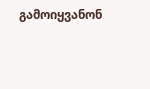გამოიყვანონ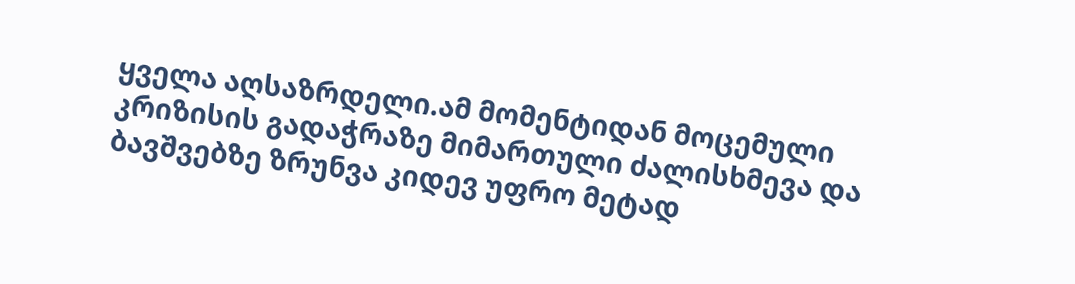ყველა აღსაზრდელი.ამ მომენტიდან მოცემული კრიზისის გადაჭრაზე მიმართული ძალისხმევა და ბავშვებზე ზრუნვა კიდევ უფრო მეტად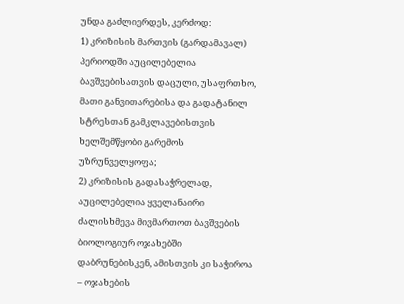უნდა გაძლიერდეს, კერძოდ:
1) კრიზისის მართვის (გარდამავალ) პერიოდში აუცილებელია ბავშვებისათვის დაცული, უსაფრთხო, მათი განვითარებისა და გადატანილ სტრესთან გამკლავებისთვის ხელშემწყობი გარემოს უზრუნველყოფა;
2) კრიზისის გადასაჭრელად, აუცილებელია ყველანაირი ძალისხმევა მივმართოთ ბავშვების ბიოლოგიურ ოჯახებში დაბრუნებისკენ, ამისთვის კი საჭიროა – ოჯახების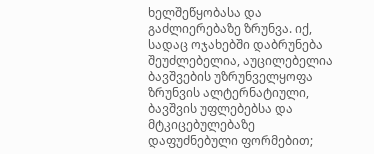ხელშეწყობასა და გაძლიერებაზე ზრუნვა. იქ, სადაც ოჯახებში დაბრუნება შეუძლებელია, აუცილებელია ბავშვების უზრუნველყოფა ზრუნვის ალტერნატიული, ბავშვის უფლებებსა და მტკიცებულებაზე დაფუძნებული ფორმებით;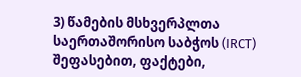3) წამების მსხვერპლთა საერთაშორისო საბჭოს (IRCT) შეფასებით, ფაქტები,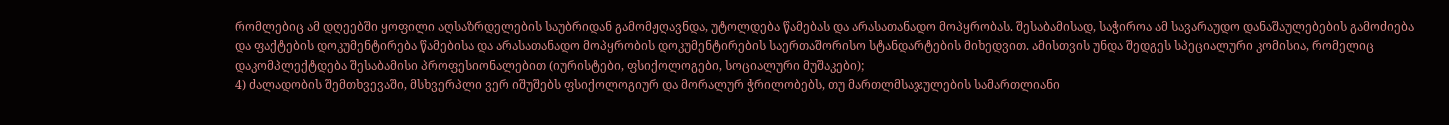რომლებიც ამ დღეებში ყოფილი აღსაზრდელების საუბრიდან გამომჟღავნდა, უტოლდება წამებას და არასათანადო მოპყრობას. შესაბამისად, საჭიროა ამ სავარაუდო დანაშაულებების გამოძიება და ფაქტების დოკუმენტირება წამებისა და არასათანადო მოპყრობის დოკუმენტირების საერთაშორისო სტანდარტების მიხედვით. ამისთვის უნდა შედგეს სპეციალური კომისია, რომელიც დაკომპლექტდება შესაბამისი პროფესიონალებით (იურისტები, ფსიქოლოგები, სოციალური მუშაკები);
4) ძალადობის შემთხვევაში, მსხვერპლი ვერ იშუშებს ფსიქოლოგიურ და მორალურ ჭრილობებს, თუ მართლმსაჯულების სამართლიანი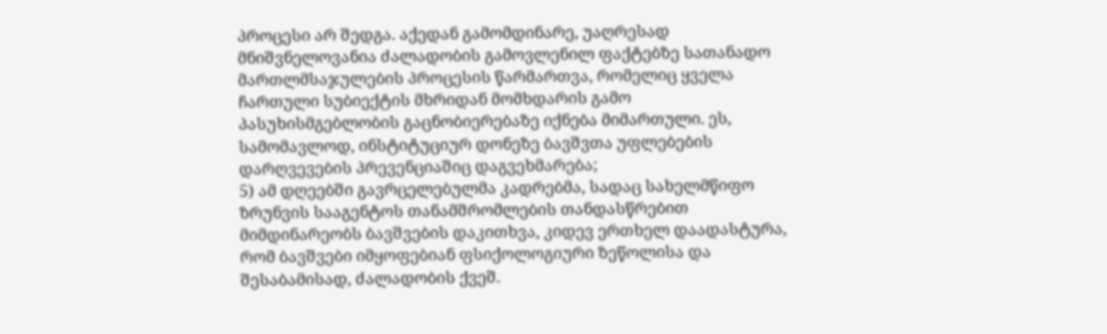პროცესი არ შედგა. აქედან გამომდინარე, უაღრესად მნიშვნელოვანია ძალადობის გამოვლენილ ფაქტებზე სათანადო მართლმსაჯულების პროცესის წარმართვა, რომელიც ყველა ჩართული სუბიექტის მხრიდან მომხდარის გამო პასუხისმგებლობის გაცნობიერებაზე იქნება მიმართული. ეს, სამომავლოდ, ინსტიტუციურ დონეზე ბავშვთა უფლებების დარღვევების პრევენციაშიც დაგვეხმარება;
5) ამ დღეებში გავრცელებულმა კადრებმა, სადაც სახელმწიფო ზრუნვის სააგენტოს თანამშრომლების თანდასწრებით მიმდინარეობს ბავშვების დაკითხვა, კიდევ ერთხელ დაადასტურა, რომ ბავშვები იმყოფებიან ფსიქოლოგიური ზეწოლისა და შესაბამისად, ძალადობის ქვეშ.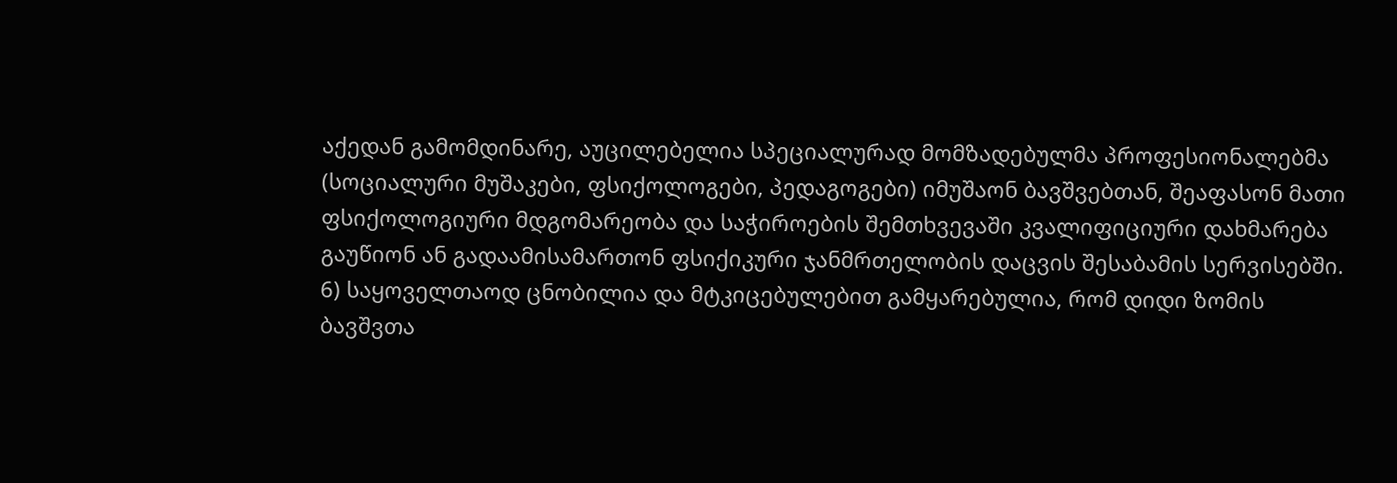აქედან გამომდინარე, აუცილებელია სპეციალურად მომზადებულმა პროფესიონალებმა (სოციალური მუშაკები, ფსიქოლოგები, პედაგოგები) იმუშაონ ბავშვებთან, შეაფასონ მათი ფსიქოლოგიური მდგომარეობა და საჭიროების შემთხვევაში კვალიფიციური დახმარება გაუწიონ ან გადაამისამართონ ფსიქიკური ჯანმრთელობის დაცვის შესაბამის სერვისებში.
6) საყოველთაოდ ცნობილია და მტკიცებულებით გამყარებულია, რომ დიდი ზომის ბავშვთა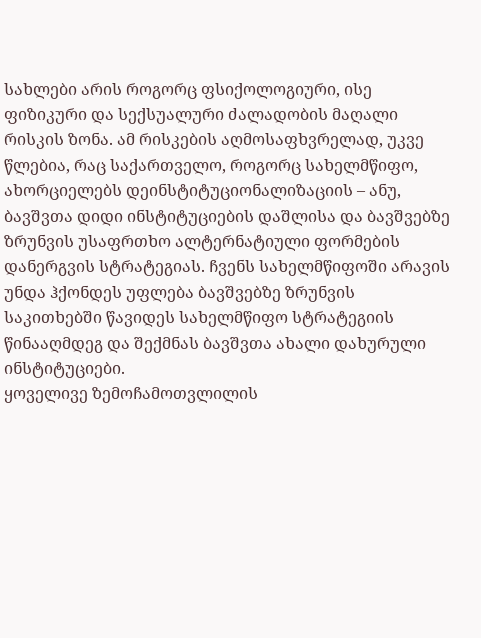სახლები არის როგორც ფსიქოლოგიური, ისე ფიზიკური და სექსუალური ძალადობის მაღალი რისკის ზონა. ამ რისკების აღმოსაფხვრელად, უკვე წლებია, რაც საქართველო, როგორც სახელმწიფო, ახორციელებს დეინსტიტუციონალიზაციის – ანუ, ბავშვთა დიდი ინსტიტუციების დაშლისა და ბავშვებზე ზრუნვის უსაფრთხო ალტერნატიული ფორმების დანერგვის სტრატეგიას. ჩვენს სახელმწიფოში არავის უნდა ჰქონდეს უფლება ბავშვებზე ზრუნვის საკითხებში წავიდეს სახელმწიფო სტრატეგიის წინააღმდეგ და შექმნას ბავშვთა ახალი დახურული ინსტიტუციები.
ყოველივე ზემოჩამოთვლილის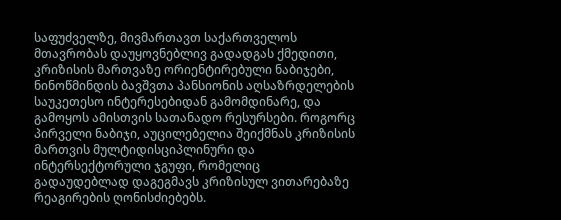საფუძველზე, მივმართავთ საქართველოს მთავრობას დაუყოვნებლივ გადადგას ქმედითი, კრიზისის მართვაზე ორიენტირებული ნაბიჯები, ნინოწმინდის ბავშვთა პანსიონის აღსაზრდელების საუკეთესო ინტერესებიდან გამომდინარე, და გამოყოს ამისთვის სათანადო რესურსები. როგორც პირველი ნაბიჯი, აუცილებელია შეიქმნას კრიზისის მართვის მულტიდისციპლინური და ინტერსექტორული ჯგუფი, რომელიც გადაუდებლად დაგეგმავს კრიზისულ ვითარებაზე რეაგირების ღონისძიებებს.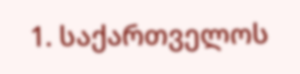1. საქართველოს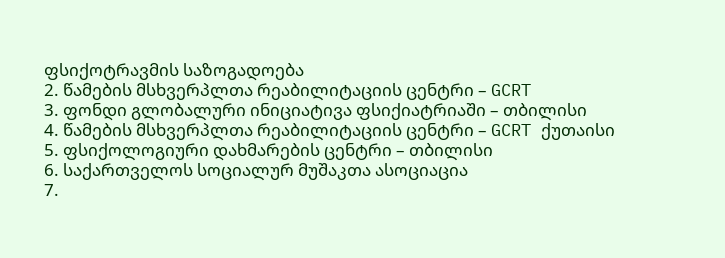ფსიქოტრავმის საზოგადოება
2. წამების მსხვერპლთა რეაბილიტაციის ცენტრი – GCRT
3. ფონდი გლობალური ინიციატივა ფსიქიატრიაში – თბილისი
4. წამების მსხვერპლთა რეაბილიტაციის ცენტრი – GCRT ქუთაისი
5. ფსიქოლოგიური დახმარების ცენტრი – თბილისი
6. საქართველოს სოციალურ მუშაკთა ასოციაცია
7.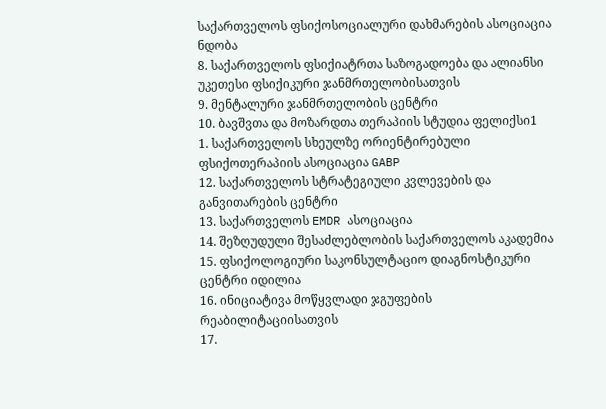საქართველოს ფსიქოსოციალური დახმარების ასოციაცია ნდობა
8. საქართველოს ფსიქიატრთა საზოგადოება და ალიანსი უკეთესი ფსიქიკური ჯანმრთელობისათვის
9. მენტალური ჯანმრთელობის ცენტრი
10. ბავშვთა და მოზარდთა თერაპიის სტუდია ფელიქსი1
1. საქართველოს სხეულზე ორიენტირებული ფსიქოთერაპიის ასოციაცია GABP
12. საქართველოს სტრატეგიული კვლევების და განვითარების ცენტრი
13. საქართველოს EMDR ასოციაცია
14. შეზღუდული შესაძლებლობის საქართველოს აკადემია
15. ფსიქოლოგიური საკონსულტაციო დიაგნოსტიკური ცენტრი იდილია
16. ინიციატივა მოწყვლადი ჯგუფების რეაბილიტაციისათვის
17.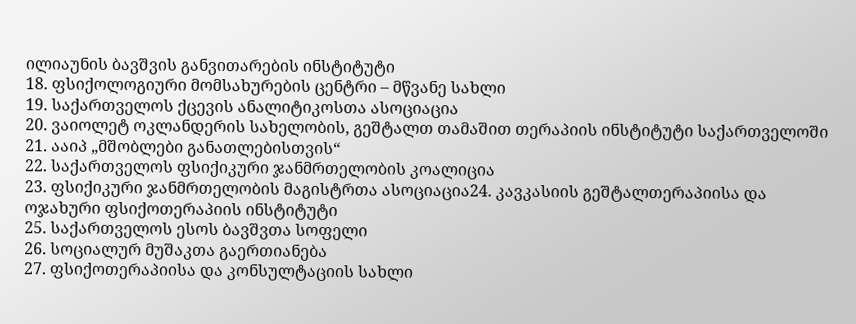ილიაუნის ბავშვის განვითარების ინსტიტუტი
18. ფსიქოლოგიური მომსახურების ცენტრი – მწვანე სახლი
19. საქართველოს ქცევის ანალიტიკოსთა ასოციაცია
20. ვაიოლეტ ოკლანდერის სახელობის, გეშტალთ თამაშით თერაპიის ინსტიტუტი საქართველოში
21. ააიპ „მშობლები განათლებისთვის“
22. საქართველოს ფსიქიკური ჯანმრთელობის კოალიცია
23. ფსიქიკური ჯანმრთელობის მაგისტრთა ასოციაცია24. კავკასიის გეშტალთერაპიისა და ოჯახური ფსიქოთერაპიის ინსტიტუტი
25. საქართველოს ესოს ბავშვთა სოფელი
26. სოციალურ მუშაკთა გაერთიანება
27. ფსიქოთერაპიისა და კონსულტაციის სახლი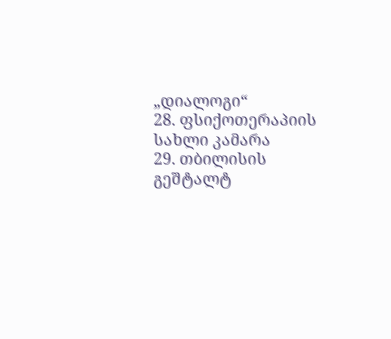„დიალოგი“
28. ფსიქოთერაპიის სახლი კამარა
29. თბილისის გეშტალტ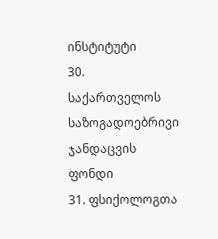ინსტიტუტი
30. საქართველოს საზოგადოებრივი ჯანდაცვის ფონდი
31. ფსიქოლოგთა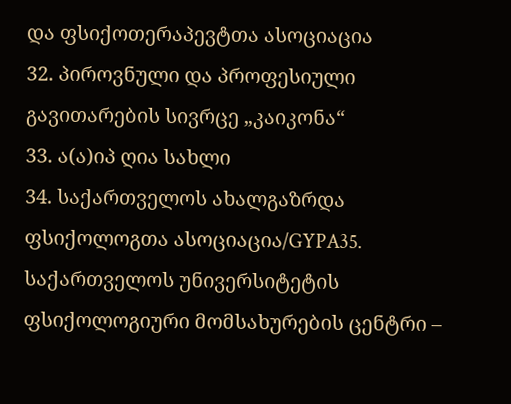და ფსიქოთერაპევტთა ასოციაცია
32. პიროვნული და პროფესიული გავითარების სივრცე „კაიკონა“
33. ა(ა)იპ ღია სახლი
34. საქართველოს ახალგაზრდა ფსიქოლოგთა ასოციაცია/GYPA35. საქართველოს უნივერსიტეტის ფსიქოლოგიური მომსახურების ცენტრი –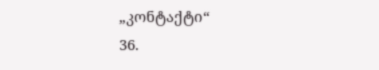„კონტაქტი“
36.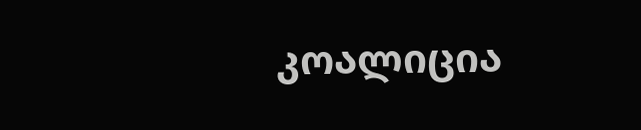კოალიცია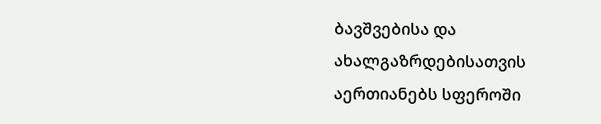ბავშვებისა და ახალგაზრდებისათვის აერთიანებს სფეროში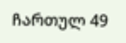ჩართულ 49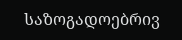საზოგადოებრივ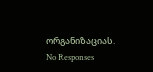ორგანიზაციას.
No Responses